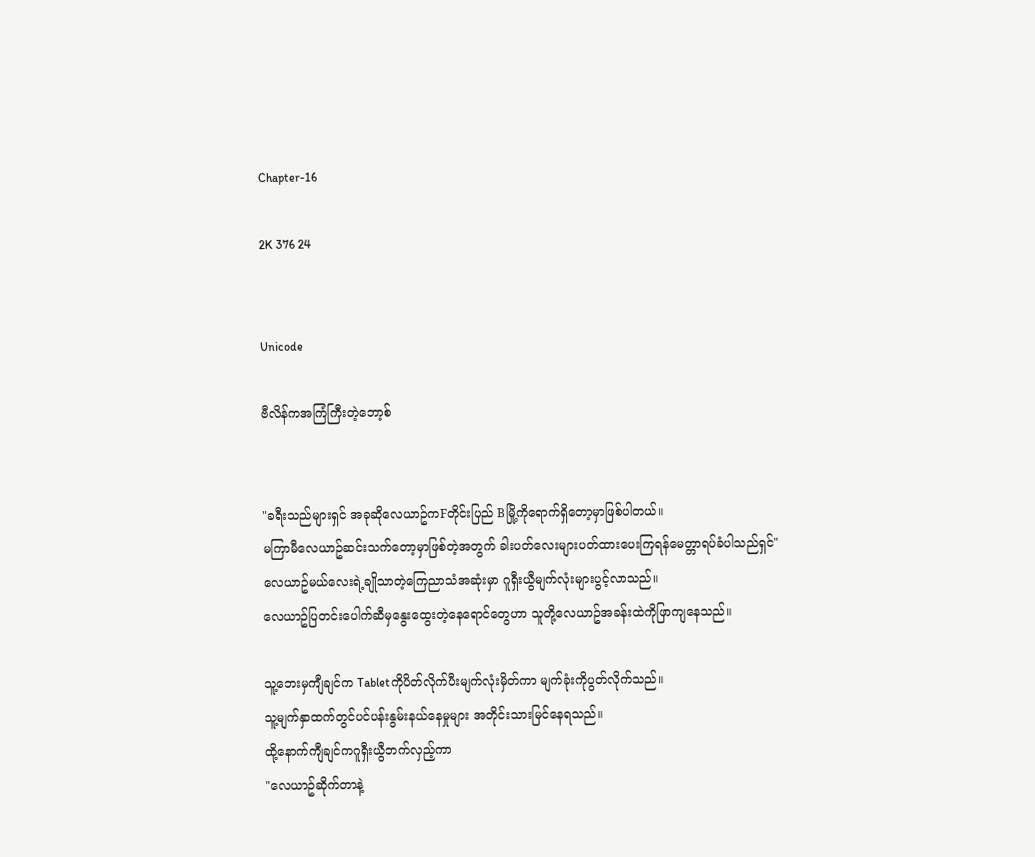Chapter-16

2K 376 24


Unicode

ဗီလိန်ကအကြံကြီးတဲ့ဘော့စ်


"ခရီးသည်များရှင် အခုဆိုလေယာဥ်ကFတိုင်းပြည် Bမြို့ကိုရောက်ရှိတော့မှာဖြစ်ပါတယ်။
မကြာမီလေယာဥ်ဆင်းသက်တော့မှာဖြစ်တဲ့အတွက် ခါးပတ်လေးများပတ်ထားပေးကြရန်မေတ္တာရပ်ခံပါသည်ရှင်"
လေယာဥ်မယ်လေးရဲ့ချိုသာတဲ့ကြေညာသံအဆုံးမှာ ဂူရှီးယွီမျက်လုံးများပွင့်လာသည်။
လေယာဥ်ပြတင်းပေါက်ဆီမှနွေးထွေးတဲ့နေရောင်တွေဟာ သူတို့လေယာဥ်အခန်းထဲကိုဖြာကျနေသည်။

သူ့ဘေးမှကျီချင်က Tabletကိုပိတ်လိုက်ပီးမျက်လုံးမှိတ်ကာ မျက်ခုံးကိုပွတ်လိုက်သည်။
သူ့မျက်နှာထက်တွင်ပင်ပန်းနွမ်းနယ်နေမှုများ အတိုင်းသားမြင်နေရသည်။
ထို့နောက်ကျီချင်ကဂူရှီးယွီဘက်လှည့်ကာ
"လေယာဥ်ဆိုက်တာနဲ့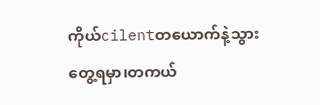ကိုယ်cilentတယောက်နဲ့သွားတွေ့ရမှာ၊တကယ်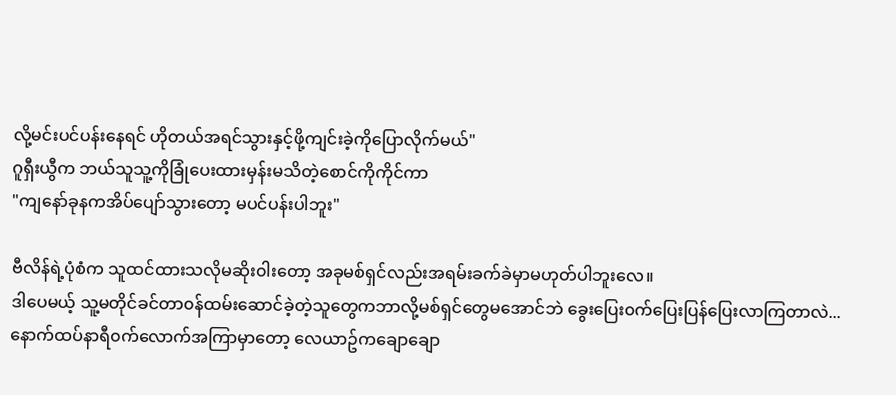လို့မင်းပင်ပန်းနေရင် ဟိုတယ်အရင်သွားနှင့်ဖို့ကျင်းခဲ့ကိုပြောလိုက်မယ်"
ဂူရှီးယွီက ဘယ်သူသူ့ကိုခြုံပေးထားမှန်းမသိတဲ့စောင်ကိုကိုင်ကာ
"ကျနော်ခုနကအိပ်ပျော်သွားတော့ မပင်ပန်းပါဘူး"

ဗီလိန်ရဲ့ပုံစံက သူထင်ထားသလိုမဆိုး၀ါးတော့ အခုမစ်ရှင်လည်းအရမ်းခက်ခဲမှာမဟုတ်ပါဘူးလေ။
ဒါပေမယ့် သူ့မတိုင်ခင်တာ၀န်ထမ်းဆောင်ခဲ့တဲ့သူတွေကဘာလို့မစ်ရှင်တွေမအောင်ဘဲ ခွေးပြေး၀က်ပြေးပြန်ပြေးလာကြတာလဲ...
နောက်ထပ်နာရီ၀က်လောက်အကြာမှာတော့ လေယာဥ်ကချောချော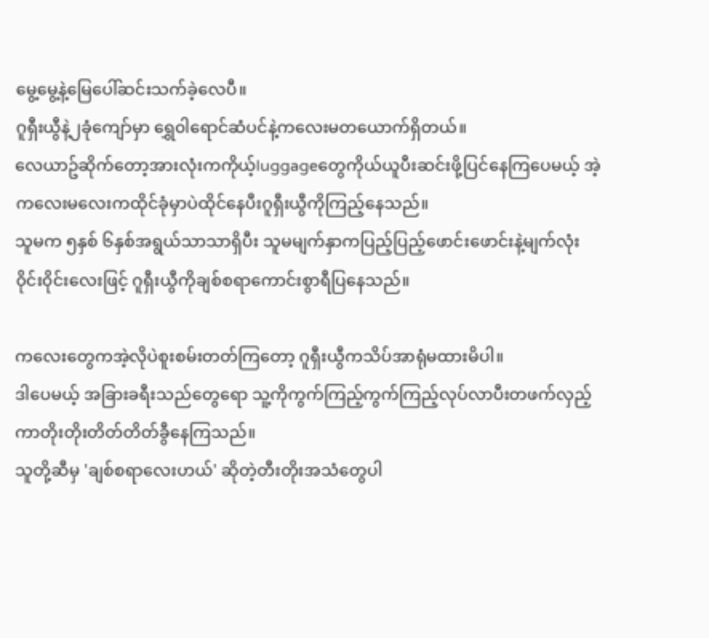မွေ့မွေ့နဲ့မြေပေါ်ဆင်းသက်ခဲ့လေပီ။
ဂူရှီးယွီနဲ့၂ခုံကျော်မှာ ရွှေ၀ါရောင်ဆံပင်နဲ့ကလေးမတယောက်ရှိတယ်။
လေယာဥ်ဆိုက်တော့အားလုံးကကိုယ့်luggageတွေကိုယ်ယူပီးဆင်းဖို့ပြင်နေကြပေမယ့် အဲ့ကလေးမလေးကထိုင်ခုံမှာပဲထိုင်နေပီးဂူရှီးယွီကိုကြည့်နေသည်။
သူမက ၅နှစ် ၆နှစ်အရွယ်သာသာရှိပီး သူမမျက်နှာကပြည့်ပြည့်ဖောင်းဖောင်းနဲ့မျက်လုံး၀ိုင်း၀ိုင်းလေးဖြင့် ဂူရှီးယွီကိုချစ်စရာကောင်းစွာရီပြနေသည်။

ကလေးတွေကအဲ့လိုပဲစူးစမ်းတတ်ကြတော့ ဂူရှီးယွီကသိပ်အာရုံမထားမိပါ။
ဒါပေမယ့် အခြားခရီးသည်တွေရော သူ့ကိုကွက်ကြည့်ကွက်ကြည့်လုပ်လာပီးတဖက်လှည့်ကာတိုးတိုးတိတ်တိတ်ခွီနေကြသည်။
သူတို့ဆီမှ 'ချစ်စရာလေးဟယ်' ဆိုတဲ့တီးတိုးအသံတွေပါ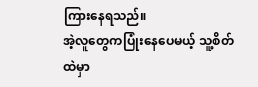ကြားနေရသည်။
အဲ့လူတွေကပြုံးနေပေမယ့် သူ့စိတ်ထဲမှာ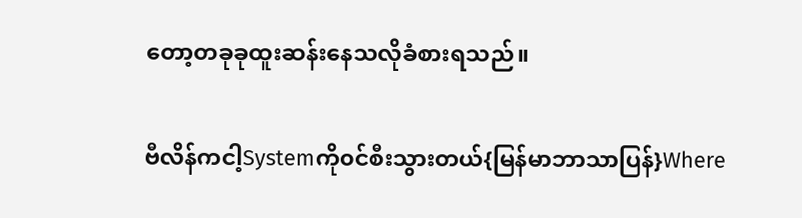တော့တခုခုထူးဆန်းနေသလိုခံစားရသည်။

ဗီလိန်ကငါ့Systemကို၀င်စီးသွားတယ်{မြန်မာဘာသာပြန်}Where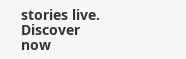stories live. Discover now